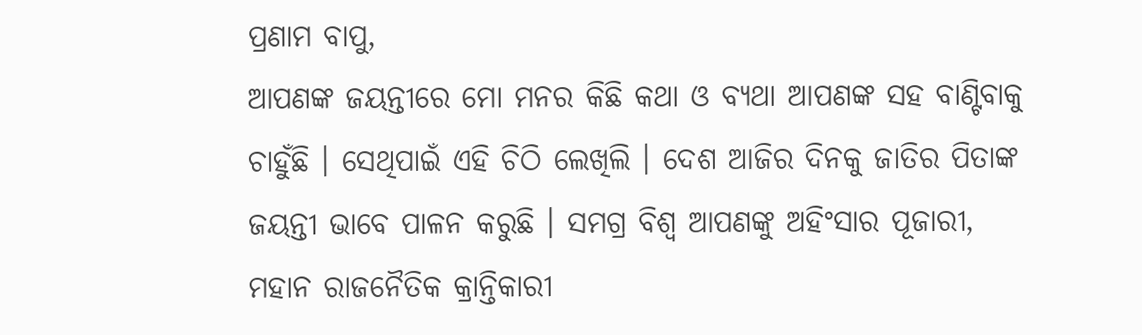ପ୍ରଣାମ ବାପୁ,
ଆପଣଙ୍କ ଜୟନ୍ତୀରେ ମୋ ମନର କିଛି କଥା ଓ ବ୍ୟଥା ଆପଣଙ୍କ ସହ ବାଣ୍ଟିବାକୁ ଚାହୁଁଛି । ସେଥିପାଇଁ ଏହି ଚିଠି ଲେଖିଲି । ଦେଶ ଆଜିର ଦିନକୁ ଜାତିର ପିତାଙ୍କ ଜୟନ୍ତୀ ଭାବେ ପାଳନ କରୁଛି । ସମଗ୍ର ବିଶ୍ୱ ଆପଣଙ୍କୁ ଅହିଂସାର ପୂଜାରୀ, ମହାନ ରାଜନୈତିକ କ୍ରାନ୍ତିକାରୀ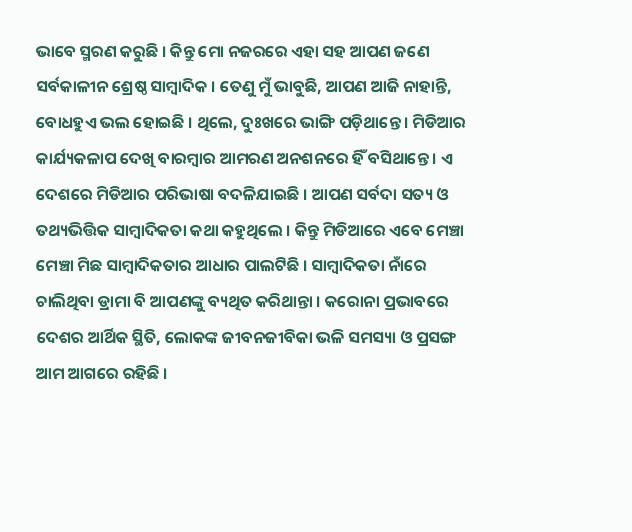ଭାବେ ସ୍ମରଣ କରୁଛି । କିନ୍ତୁ ମୋ ନଜରରେ ଏହା ସହ ଆପଣ ଜଣେ ସର୍ବକାଳୀନ ଶ୍ରେଷ୍ଠ ସାମ୍ବାଦିକ । ତେଣୁ ମୁଁ ଭାବୁଛି, ଆପଣ ଆଜି ନାହାନ୍ତି, ବୋଧହୁଏ ଭଲ ହୋଇଛି । ଥିଲେ, ଦୁଃଖରେ ଭାଙ୍ଗି ପଡ଼ିଥାନ୍ତେ । ମିଡିଆର କାର୍ଯ୍ୟକଳାପ ଦେଖି ବାରମ୍ବାର ଆମରଣ ଅନଶନରେ ହିଁ ବସିଥାନ୍ତେ । ଏ ଦେଶରେ ମିଡିଆର ପରିଭାଷା ବଦଳିଯାଇଛି । ଆପଣ ସର୍ବଦା ସତ୍ୟ ଓ ତଥ୍ୟଭିତ୍ତିକ ସାମ୍ବାଦିକତା କଥା କହୁଥିଲେ । କିନ୍ତୁ ମିଡିଆରେ ଏବେ ମେଞ୍ଚା ମେଞ୍ଚା ମିଛ ସାମ୍ବାଦିକତାର ଆଧାର ପାଲଟିଛି । ସାମ୍ବାଦିକତା ନାଁରେ ଚାଲିଥିବା ଡ୍ରାମା ବି ଆପଣଙ୍କୁ ବ୍ୟଥିତ କରିଥାନ୍ତା । କରୋନା ପ୍ରଭାବରେ ଦେଶର ଆର୍ଥିକ ସ୍ଥିତି, ଲୋକଙ୍କ ଜୀବନଜୀବିକା ଭଳି ସମସ୍ୟା ଓ ପ୍ରସଙ୍ଗ ଆମ ଆଗରେ ରହିଛି ।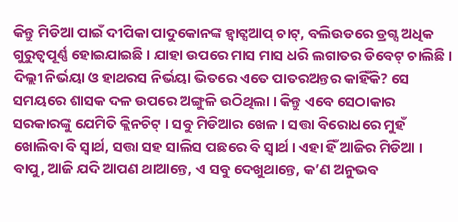କିନ୍ତୁ ମିଡିଆ ପାଇଁ ଦୀପିକା ପାଦୁକୋନଙ୍କ ହ୍ୱାଟ୍ସଆପ୍ ଚାଟ୍, ବଲିଉଡରେ ଡ୍ରଗ୍ସ ଅଧିକ ଗୁରୁତ୍ୱପୂର୍ଣ୍ଣ ହୋଇଯାଇଛି । ଯାହା ଉପରେ ମାସ ମାସ ଧରି ଲଗାତର ଡିବେଟ୍ ଚାଲିଛି ।
ଦିଲ୍ଲୀ ନିର୍ଭୟା ଓ ହାଥରସ ନିର୍ଭୟା ଭିତରେ ଏତେ ପାତରଅନ୍ତର କାହିଁକି? ସେ ସମୟରେ ଶାସକ ଦଳ ଉପରେ ଅଙ୍ଗୁଳି ଉଠିଥିଲା । କିନ୍ତୁ ଏବେ ସେଠାକାର ସରକାରଙ୍କୁ ଯେମିତି କ୍ଲିନଚିଟ୍ । ସବୁ ମିଡିଆର ଖେଳ । ସତ୍ତା ବିରୋଧରେ ମୁହଁ ଖୋଲିବା ବି ସ୍ୱାର୍ଥ, ସତ୍ତା ସହ ସାଲିସ ପଛରେ ବି ସ୍ୱାର୍ଥ । ଏହା ହିଁ ଆଜିର ମିଡିଆ । ବାପୁ, ଆଜି ଯଦି ଆପଣ ଥାଆନ୍ତେ, ଏ ସବୁ ଦେଖୁଥାନ୍ତେ, କ’ଣ ଅନୁଭବ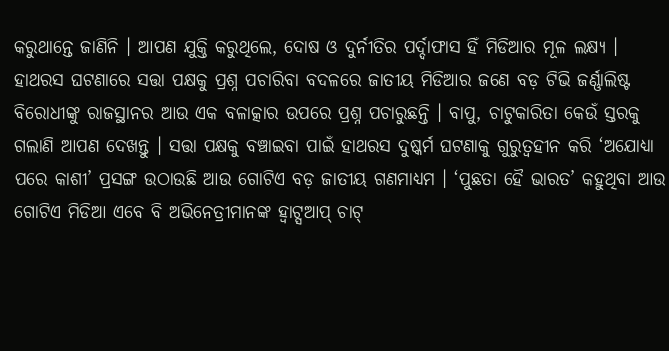କରୁଥାନ୍ତେ ଜାଣିନି । ଆପଣ ଯୁକ୍ତି କରୁଥିଲେ, ଦୋଷ ଓ ଦୁର୍ନୀତିର ପର୍ଦ୍ଦାଫାସ ହିଁ ମିଡିଆର ମୂଳ ଲକ୍ଷ୍ୟ । ହାଥରସ ଘଟଣାରେ ସତ୍ତା ପକ୍ଷକୁ ପ୍ରଶ୍ନ ପଚାରିବା ବଦଳରେ ଜାତୀୟ ମିଡିଆର ଜଣେ ବଡ଼ ଟିଭି ଜର୍ଣ୍ଣାଲିଷ୍ଟ ବିରୋଧୀଙ୍କୁ ରାଜସ୍ଥାନର ଆଉ ଏକ ବଳାତ୍କାର ଉପରେ ପ୍ରଶ୍ନ ପଚାରୁଛନ୍ତି । ବାପୁ, ଚାଟୁକାରିତା କେଉଁ ସ୍ତରକୁ ଗଲାଣି ଆପଣ ଦେଖନ୍ତୁ । ସତ୍ତା ପକ୍ଷକୁ ବଞ୍ଚାଇବା ପାଇଁ ହାଥରସ ଦୁଷ୍କର୍ମ ଘଟଣାକୁ ଗୁରୁତ୍ୱହୀନ କରି ‘ଅଯୋଧ୍ୟା ପରେ କାଶୀ’ ପ୍ରସଙ୍ଗ ଉଠାଉଛି ଆଉ ଗୋଟିଏ ବଡ଼ ଜାତୀୟ ଗଣମାଧ୍ୟମ । ‘ପୁଛତା ହୈ ଭାରତ’ କହୁଥିବା ଆଉ ଗୋଟିଏ ମିଡିଆ ଏବେ ବି ଅଭିନେତ୍ରୀମାନଙ୍କ ହ୍ୱାଟ୍ସଆପ୍ ଚାଟ୍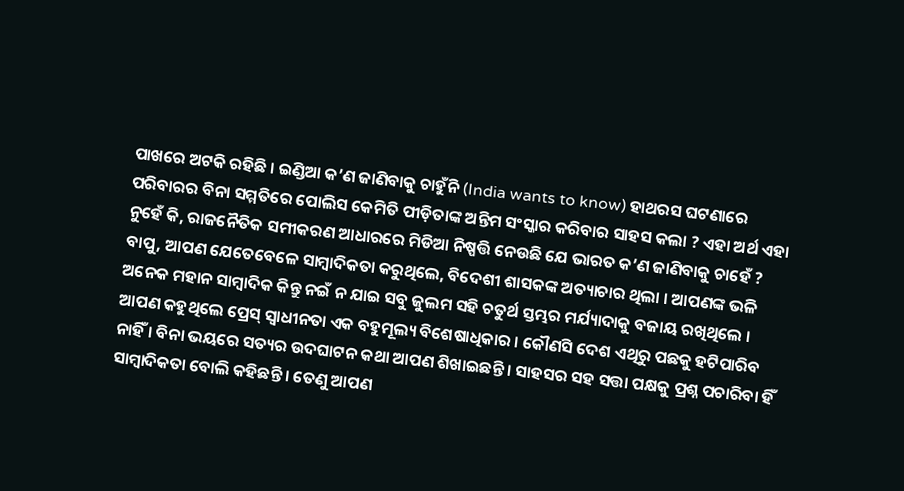ପାଖରେ ଅଟକି ରହିଛି । ଇଣ୍ଡିଆ କ’ଣ ଜାଣିବାକୁ ଚାହୁଁନି (India wants to know) ହାଥରସ ଘଟଣାରେ ପରିବାରର ବିନା ସମ୍ମତିରେ ପୋଲିସ କେମିତି ପୀଡ଼ିତାଙ୍କ ଅନ୍ତିମ ସଂସ୍କାର କରିବାର ସାହସ କଲା ? ଏହା ଅର୍ଥ ଏହା ନୁହେଁ କି, ରାଜନୈତିକ ସମୀକରଣ ଆଧାରରେ ମିଡିଆ ନିଷ୍ପତ୍ତି ନେଉଛି ଯେ ଭାରତ କ’ଣ ଜାଣିବାକୁ ଚାହେଁ ?
ବାପୁ, ଆପଣ ଯେତେବେଳେ ସାମ୍ବାଦିକତା କରୁଥିଲେ, ବିଦେଶୀ ଶାସକଙ୍କ ଅତ୍ୟାଚାର ଥିଲା । ଆପଣଙ୍କ ଭଳି ଅନେକ ମହାନ ସାମ୍ବାଦିକ କିନ୍ତୁ ନଇଁ ନ ଯାଇ ସବୁ ଜୁଲମ ସହି ଚତୁର୍ଥ ସ୍ତମ୍ଭର ମର୍ଯ୍ୟାଦାକୁ ବଜାୟ ରଖିଥିଲେ । ଆପଣ କହୁଥିଲେ ପ୍ରେସ୍ ସ୍ୱାଧୀନତା ଏକ ବହୁମୂଲ୍ୟ ବିଶେଷାଧିକାର । କୌଣସି ଦେଶ ଏଥିରୁ ପଛକୁ ହଟିପାରିବ ନାହିଁ । ବିନା ଭୟରେ ସତ୍ୟର ଉଦଘାଟନ କଥା ଆପଣ ଶିଖାଇଛନ୍ତି । ସାହସର ସହ ସତ୍ତା ପକ୍ଷକୁ ପ୍ରଶ୍ନ ପଚାରିବା ହିଁ ସାମ୍ବାଦିକତା ବୋଲି କହିଛନ୍ତି । ତେଣୁ ଆପଣ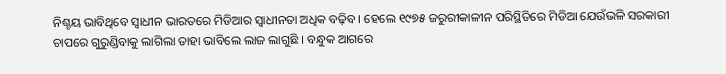ନିଶ୍ଚୟ ଭାବିଥିବେ ସ୍ୱାଧୀନ ଭାରତରେ ମିଡିଆର ସ୍ୱାଧୀନତା ଅଧିକ ବଢ଼ିବ । ହେଲେ ୧୯୭୫ ଜରୁରୀକାଳୀନ ପରିସ୍ଥିତିରେ ମିଡିଆ ଯେଉଁଭଳି ସରକାରୀ ଚାପରେ ଗୁରୁଣ୍ଡିବାକୁ ଲାଗିଲା ତାହା ଭାବିଲେ ଲାଜ ଲାଗୁଛି । ବନ୍ଧୁକ ଆଗରେ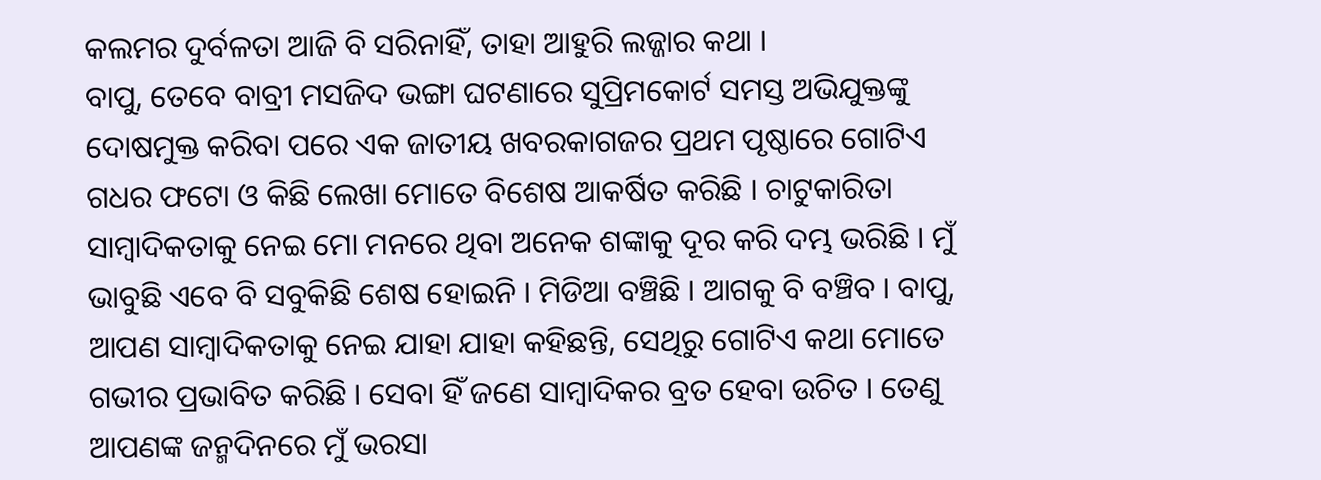କଲମର ଦୁର୍ବଳତା ଆଜି ବି ସରିନାହିଁ, ତାହା ଆହୁରି ଲଜ୍ଜାର କଥା ।
ବାପୁ, ତେବେ ବାବ୍ରୀ ମସଜିଦ ଭଙ୍ଗା ଘଟଣାରେ ସୁପ୍ରିମକୋର୍ଟ ସମସ୍ତ ଅଭିଯୁକ୍ତଙ୍କୁ ଦୋଷମୁକ୍ତ କରିବା ପରେ ଏକ ଜାତୀୟ ଖବରକାଗଜର ପ୍ରଥମ ପୃଷ୍ଠାରେ ଗୋଟିଏ ଗଧର ଫଟୋ ଓ କିଛି ଲେଖା ମୋତେ ବିଶେଷ ଆକର୍ଷିତ କରିଛି । ଚାଟୁକାରିତା ସାମ୍ବାଦିକତାକୁ ନେଇ ମୋ ମନରେ ଥିବା ଅନେକ ଶଙ୍କାକୁ ଦୂର କରି ଦମ୍ଭ ଭରିଛି । ମୁଁ ଭାବୁଛି ଏବେ ବି ସବୁକିଛି ଶେଷ ହୋଇନି । ମିଡିଆ ବଞ୍ଚିଛି । ଆଗକୁ ବି ବଞ୍ଚିବ । ବାପୁ, ଆପଣ ସାମ୍ବାଦିକତାକୁ ନେଇ ଯାହା ଯାହା କହିଛନ୍ତି, ସେଥିରୁ ଗୋଟିଏ କଥା ମୋତେ ଗଭୀର ପ୍ରଭାବିତ କରିଛି । ସେବା ହିଁ ଜଣେ ସାମ୍ବାଦିକର ବ୍ରତ ହେବା ଉଚିତ । ତେଣୁ ଆପଣଙ୍କ ଜନ୍ମଦିନରେ ମୁଁ ଭରସା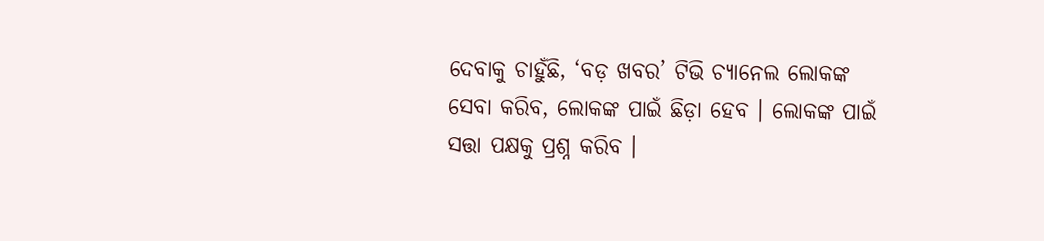ଦେବାକୁ ଚାହୁଁଛି, ‘ବଡ଼ ଖବର’ ଟିଭି ଚ୍ୟାନେଲ ଲୋକଙ୍କ ସେବା କରିବ, ଲୋକଙ୍କ ପାଇଁ ଛିଡ଼ା ହେବ । ଲୋକଙ୍କ ପାଇଁ ସତ୍ତା ପକ୍ଷକୁ ପ୍ରଶ୍ନ କରିବ ।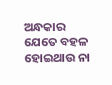ଅନ୍ଧକାର ଯେତେ ବହଳ ହୋଇଥାଉ ନା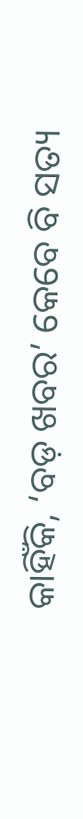କାହିଁକି, ‘ବଡ଼ ଖବର’ କେବେ ବି ସତ୍ୟ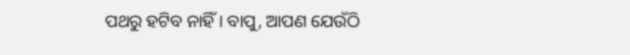ପଥରୁ ହଟିବ ନାହିଁ । ବାପୁ, ଆପଣ ଯେଉଁଠି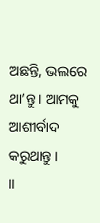ଅଛନ୍ତି, ଭଲରେ ଥା’ନ୍ତୁ । ଆମକୁ ଆଶୀର୍ବାଦ କରୁଥାନ୍ତୁ ।
।।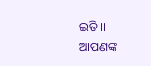ଇତି ।।
ଆପଣଙ୍କ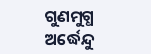ଗୁଣମୁଗ୍ଧ
ଅର୍ଦ୍ଧେନ୍ଦୁ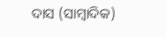ଦାସ (ସାମ୍ବାଦିକ)